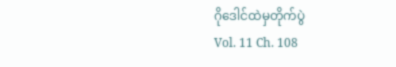ဂိုဒေါင်ထဲမှတိုက်ပွဲ
Vol. 11 Ch. 108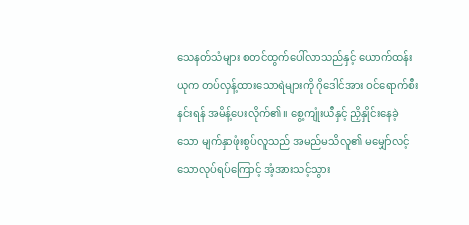သေနတ်သံများ စတင်ထွက်ပေါ်လာသည်နှင့် ယောက်ထန်းယုက တပ်လှန့်ထားသောရဲများကို ဂိုဒေါင်အား ဝင်ရောက်စီးနင်းရန် အမိန့်ပေးလိုက်၏။ စွေ့ကျုံးယီနှင့် ညှိနှိုင်းနေခဲ့သော မျက်နှာဖုံးစွပ်လူသည် အမည်မသိလူ၏ မမျှော်လင့်သောလုပ်ရပ်ကြောင့် အံ့အားသင့်သွား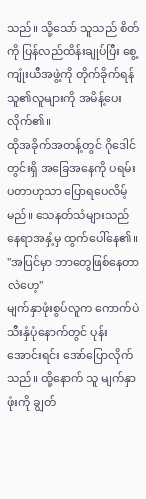သည်။ သို့သော် သူသည် စိတ်ကို ပြန်လည်ထိန်းချုပ်ပြီး စွေ့ကျုံးယီအဖွဲ့ကို တိုက်ခိုက်ရန် သူ၏လူများကို အမိန့်ပေးလိုက်၏။
ထိုအခိုက်အတန့်တွင် ဂိုဒေါင်တွင်းရှိ အခြေအနေကို ပရမ်းပတာဟုသာ ပြောရပေလိမ့်မည်။ သေနတ်သံများသည် နေရာအနှံ့မှ ထွက်ပေါ်နေ၏။
"အပြင်မှာ ဘာတွေဖြစ်နေတာလဲဟေ့"
မျက်နှာဖုံးစွပ်လူက ကောက်ပဲသီးနှံပုံနောက်တွင် ပုန်းအောင်းရင်း အော်ပြောလိုက်သည်။ ထို့နောက် သူ မျက်နှာဖုံးကို ချွတ်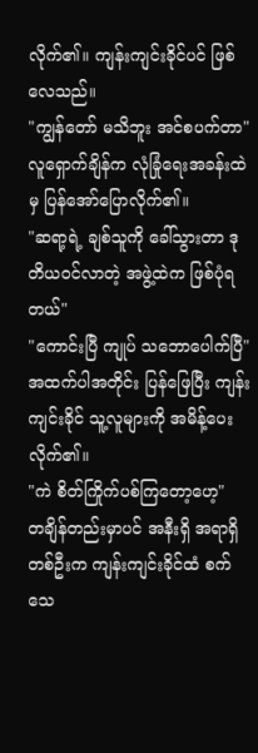လိုက်၏။ ကျန်းကျင်းခိုင်ပင် ဖြစ်လေသည်။
"ကျွန်တော် မသိဘူး အင်စပက်တာ"
လူရှောက်ချိန်က လုံခြုံရေးအခန်းထဲမှ ပြန်အော်ပြောလိုက်၏။
"ဆရာ့ရဲ့ ချစ်သူကို ခေါ်သွားတာ ဒုတိယဝင်လာတဲ့ အဖွဲ့ထဲက ဖြစ်ပုံရတယ်"
"ကောင်းပြီ ကျုပ် သဘောပေါက်ပြီ"
အထက်ပါအတိုင်း ပြန်ဖြေပြီး ကျန်းကျင်းခိုင် သူ့လူများကို အမိန့်ပေးလိုက်၏။
"ကဲ စိတ်ကြိုက်ပစ်ကြတော့ဟေ့"
တချိန်တည်းမှာပင် အနီးရှိ အရာရှိတစ်ဦးက ကျန်းကျင်းခိုင်ထံ စက်သေ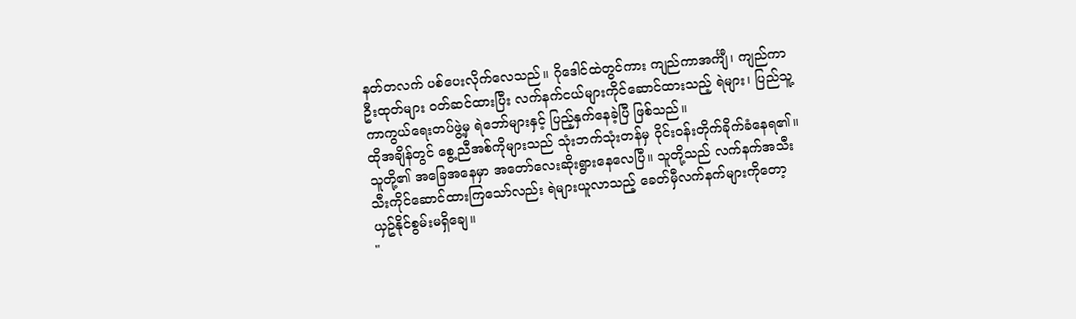နတ်တလက် ပစ်ပေးလိုက်လေသည်။ ဂိုဒေါင်ထဲတွင်ကား ကျည်ကာအင်္ကျီ၊ ကျည်ကာဦးထုတ်များ ဝတ်ဆင်ထားပြီး လက်နက်ငယ်များကိုင်ဆောင်ထားသည့် ရဲများ၊ ပြည်သူ့ကာကွယ်ရေးတပ်ဖွဲ့မှ ရဲဘော်များနှင့် ပြည့်နှက်နေခဲ့ပြီ ဖြစ်သည်။
ထိုအချိန်တွင် စွေ့ညီအစ်ကိုများသည် သုံးဘက်သုံးတန်မှ ဝိုင်းဝန်းတိုက်ခိုက်ခံနေရ၏။ သူတို့၏ အခြေအနေမှာ အတော်လေးဆိုးရွားနေလေပြီ။ သူတို့သည် လက်နက်အသီးသီးကိုင်ဆောင်ထားကြသော်လည်း ရဲများယူလာသည့် ခေတ်မှီလက်နက်များကိုတော့ ယှဥ်နိုင်စွမ်းမရှိချေ။
"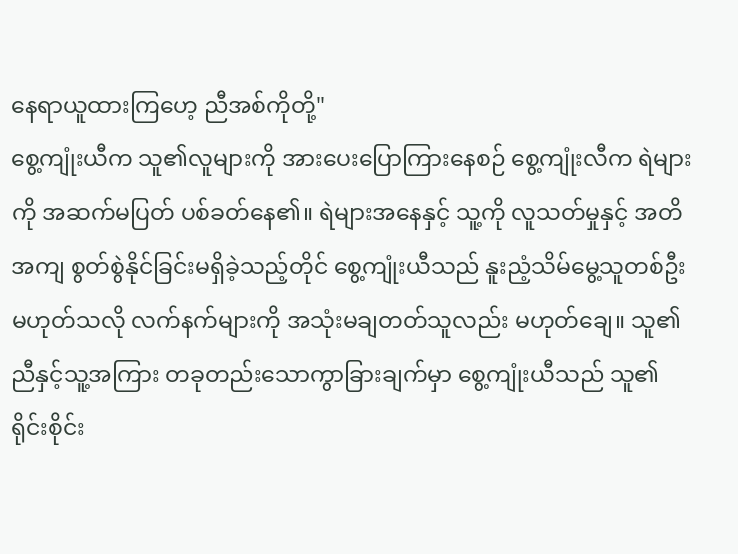နေရာယူထားကြဟေ့ ညီအစ်ကိုတို့"
စွေ့ကျုံးယီက သူ၏လူများကို အားပေးပြောကြားနေစဉ် စွေ့ကျုံးလီက ရဲများကို အဆက်မပြတ် ပစ်ခတ်နေ၏။ ရဲများအနေနှင့် သူ့ကို လူသတ်မှုနှင့် အတိအကျ စွတ်စွဲနိုင်ခြင်းမရှိခဲ့သည့်တိုင် စွေ့ကျုံးယီသည် နူးညံ့သိမ်မွေ့သူတစ်ဦး မဟုတ်သလို လက်နက်များကို အသုံးမချတတ်သူလည်း မဟုတ်ချေ။ သူ၏ညီနှင့်သူ့အကြား တခုတည်းသောကွာခြားချက်မှာ စွေ့ကျုံးယီသည် သူ၏ရိုင်းစိုင်း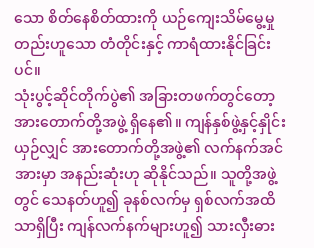သော စိတ်နေစိတ်ထားကို ယဉ်ကျေးသိမ်မွေ့မှုတည်းဟူသော တံတိုင်းနှင့် ကာရံထားနိုင်ခြင်းပင်။
သုံးပွင့်ဆိုင်တိုက်ပွဲ၏ အခြားတဖက်တွင်တော့ အားတောက်တို့အဖွဲ့ ရှိနေ၏။ ကျန်နှစ်ဖွဲ့နှင့်နှိုင်းယှဉ်လျှင် အားတောက်တို့အဖွဲ့၏ လက်နက်အင်အားမှာ အနည်းဆုံးဟု ဆိုနိုင်သည်။ သူတို့အဖွဲ့တွင် သေနတ်ဟူ၍ ခုနစ်လက်မှ ရှစ်လက်အထိသာရှိပြီး ကျန်လက်နက်များဟူ၍ သားလှီးဓား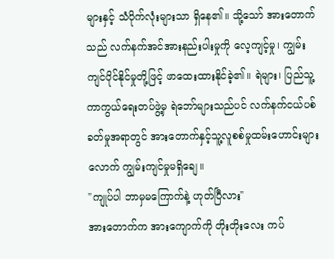များနှင့် သံပိုက်လုံးများသာ ရှိနေ၏။ သို့သော် အားတောက်သည် လက်နက်အင်အားနည်းပါးမှုကို လေ့ကျင့်မှု၊ ကျွမ်းကျင်ပိုင်နိုင်မှုတို့ဖြင့် ဖာထေးထားနိုင်ခဲ့၏။ ရဲများ၊ ပြည်သူ့ကာကွယ်ရေးတပ်ဖွဲ့မှ ရဲဘော်များသည်ပင် လက်နက်ငယ်ပစ်ခတ်မှုအရာတွင် အားတောက်နှင့်သူ့လူစစ်မှုထမ်းဟောင်းများလောက် ကျွမ်းကျင်မှုမရှိချေ။
"ကျုပ်ပါ ဘာမှမကြောက်နဲ့ ဟုတ်ပြီလား"
အားတောက်က အားကျောက်ကို တိုးတိုးလေး ကပ်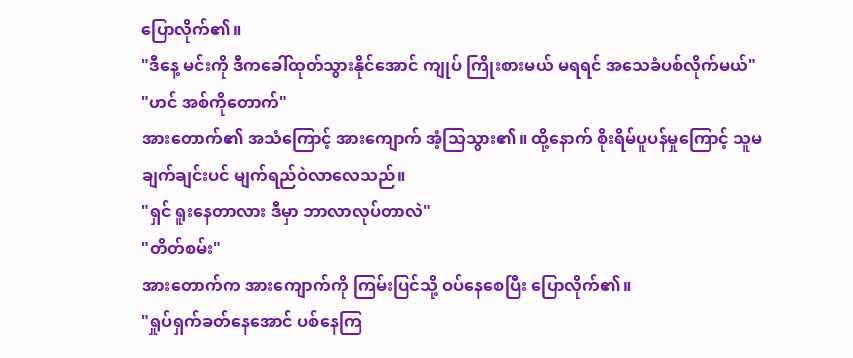ပြောလိုက်၏။
"ဒီနေ့ မင်းကို ဒီကခေါ်ထုတ်သွားနိုင်အောင် ကျုပ် ကြိုးစားမယ် မရရင် အသေခံပစ်လိုက်မယ်"
"ဟင် အစ်ကိုတောက်"
အားတောက်၏ အသံကြောင့် အားကျောက် အံ့သြသွား၏။ ထို့နောက် စိုးရိမ်ပူပန်မှုကြောင့် သူမ ချက်ချင်းပင် မျက်ရည်ဝဲလာလေသည်။
"ရှင် ရူးနေတာလား ဒီမှာ ဘာလာလုပ်တာလဲ"
"တိတ်စမ်း"
အားတောက်က အားကျောက်ကို ကြမ်းပြင်သို့ ဝပ်နေစေပြီး ပြောလိုက်၏။
"ရှုပ်ရှက်ခတ်နေအောင် ပစ်နေကြ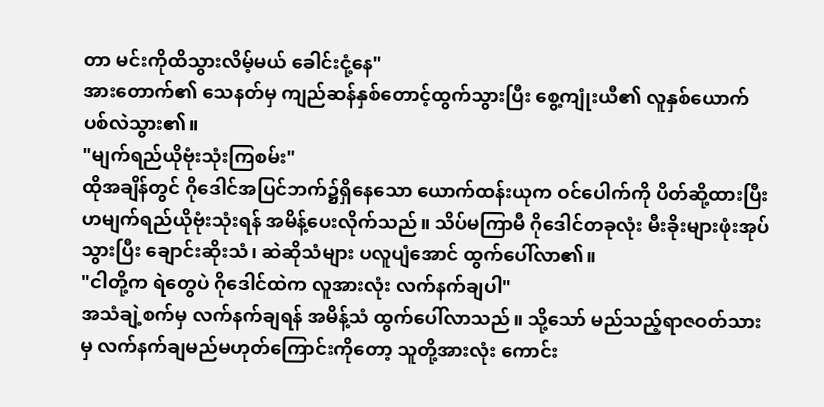တာ မင်းကိုထိသွားလိမ့်မယ် ခေါင်းငုံ့နေ"
အားတောက်၏ သေနတ်မှ ကျည်ဆန်နှစ်တောင့်ထွက်သွားပြီး စွေ့ကျုံးယီ၏ လူနှစ်ယောက် ပစ်လဲသွား၏။
"မျက်ရည်ယိုဗုံးသုံးကြစမ်း"
ထိုအချိန်တွင် ဂိုဒေါင်အပြင်ဘက်၌ရှိနေသော ယောက်ထန်းယုက ဝင်ပေါက်ကို ပိတ်ဆို့ထားပြီးဟမျက်ရည်ယိုဗုံးသုံးရန် အမိန့်ပေးလိုက်သည်။ သိပ်မကြာမီ ဂိုဒေါင်တခုလုံး မီးခိုးများဖုံးအုပ်သွားပြီး ချောင်းဆိုးသံ၊ ဆဲဆိုသံများ ပလူပျံအောင် ထွက်ပေါ်လာ၏။
"ငါတို့က ရဲတွေပဲ ဂိုဒေါင်ထဲက လူအားလုံး လက်နက်ချပါ"
အသံချဲ့စက်မှ လက်နက်ချရန် အမိန့်သံ ထွက်ပေါ်လာသည်။ သို့သော် မည်သည့်ရာဇဝတ်သားမှ လက်နက်ချမည်မဟုတ်ကြောင်းကိုတော့ သူတို့အားလုံး ကောင်း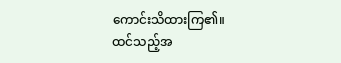ကောင်းသိထားကြ၏။
ထင်သည့်အ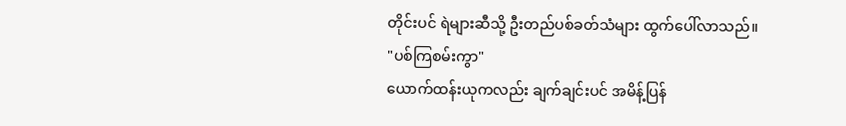တိုင်းပင် ရဲများဆီသို့ ဦးတည်ပစ်ခတ်သံများ ထွက်ပေါ်လာသည်။
"ပစ်ကြစမ်းကွာ"
ယောက်ထန်းယုကလည်း ချက်ချင်းပင် အမိန့်ပြန်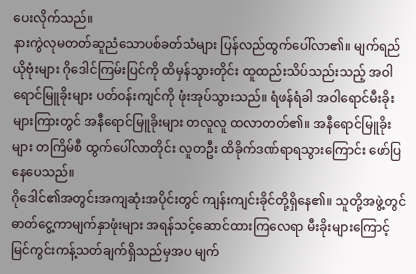ပေးလိုက်သည်။
နားကွဲလုမတတ်ဆူညံသောပစ်ခတ်သံများ ပြန်လည်ထွက်ပေါ်လာ၏။ မျက်ရည်ယိုဗုံးများ ဂိုဒေါင်ကြမ်းပြင်ကို ထိမှန်သွားတိုင်း ထူထည်းသိပ်သည်းသည့် အဝါရောင်မြူခိုးများ ပတ်ဝန်းကျင်ကို ဖုံးအုပ်သွားသည်။ ရံဖန်ရံခါ အဝါရောင်မီးခိုးများကြားတွင် အနီရောင်မြူခိုးများ တလူလူ ထလာတတ်၏။ အနီရောင်မြူခိုးများ တကြိမ်စီ ထွက်ပေါ်လာတိုင်း လူတဦး ထိခိုက်ဒဏ်ရာရသွားကြောင်း ဖော်ပြနေပေသည်။
ဂိုဒေါင်၏အတွင်းအကျဆုံးအပိုင်းတွင် ကျန်းကျင်းခိုင်တို့ရှိနေ၏။ သူတို့အဖွဲ့တွင် ဓာတ်ငွေ့ကာမျက်နှာဖုံးများ အရန်သင့်ဆောင်ထားကြလေရာ မီးခိုးများကြောင့် မြင်ကွင်းကန့်သတ်ချက်ရှိသည်မှအပ မျက်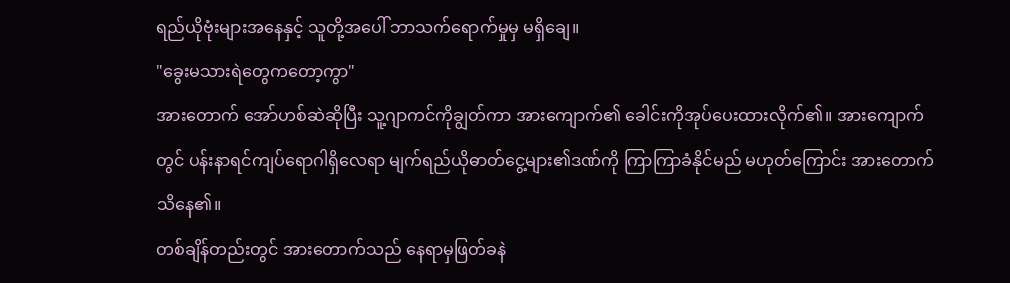ရည်ယိုဗုံးများအနေနှင့် သူတို့အပေါ် ဘာသက်ရောက်မှုမှ မရှိချေ။
"ခွေးမသားရဲတွေကတော့ကွာ"
အားတောက် အော်ဟစ်ဆဲဆိုပြီး သူ့ဂျာကင်ကိုချွတ်ကာ အားကျောက်၏ ခေါင်းကိုအုပ်ပေးထားလိုက်၏။ အားကျောက်တွင် ပန်းနာရင်ကျပ်ရောဂါရှိလေရာ မျက်ရည်ယိုဓာတ်ငွေ့များ၏ဒဏ်ကို ကြာကြာခံနိုင်မည် မဟုတ်ကြောင်း အားတောက် သိနေ၏။
တစ်ချိန်တည်းတွင် အားတောက်သည် နေရာမှဖြတ်ခနဲ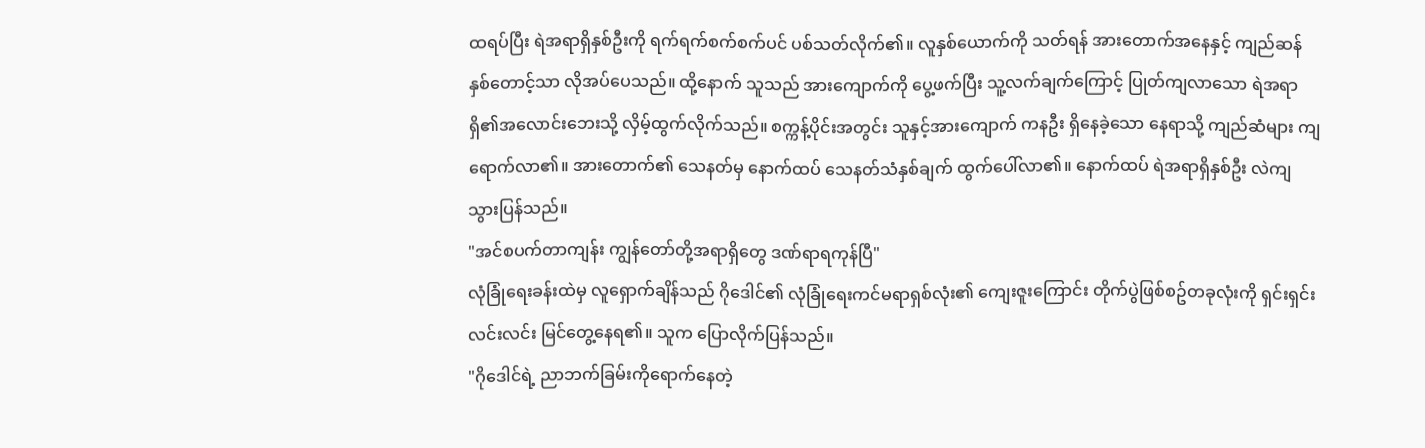ထရပ်ပြီး ရဲအရာရှိနှစ်ဦးကို ရက်ရက်စက်စက်ပင် ပစ်သတ်လိုက်၏။ လူနှစ်ယောက်ကို သတ်ရန် အားတောက်အနေနှင့် ကျည်ဆန်နှစ်တောင့်သာ လိုအပ်ပေသည်။ ထို့နောက် သူသည် အားကျောက်ကို ပွေ့ဖက်ပြီး သူ့လက်ချက်ကြောင့် ပြုတ်ကျလာသော ရဲအရာရှိ၏အလောင်းဘေးသို့ လှိမ့်ထွက်လိုက်သည်။ စက္ကန့်ပိုင်းအတွင်း သူနှင့်အားကျောက် ကနဦး ရှိနေခဲ့သော နေရာသို့ ကျည်ဆံများ ကျရောက်လာ၏။ အားတောက်၏ သေနတ်မှ နောက်ထပ် သေနတ်သံနှစ်ချက် ထွက်ပေါ်လာ၏။ နောက်ထပ် ရဲအရာရှိနှစ်ဦး လဲကျသွားပြန်သည်။
"အင်စပက်တာကျန်း ကျွန်တော်တို့အရာရှိတွေ ဒဏ်ရာရကုန်ပြီ"
လုံခြုံရေးခန်းထဲမှ လူရှောက်ချိန်သည် ဂိုဒေါင်၏ လုံခြုံရေးကင်မရာရှစ်လုံး၏ ကျေးဇူးကြောင်း တိုက်ပွဲဖြစ်စဥ်တခုလုံးကို ရှင်းရှင်းလင်းလင်း မြင်တွေ့နေရ၏။ သူက ပြောလိုက်ပြန်သည်။
"ဂိုဒေါင်ရဲ့ ညာဘက်ခြမ်းကိုရောက်နေတဲ့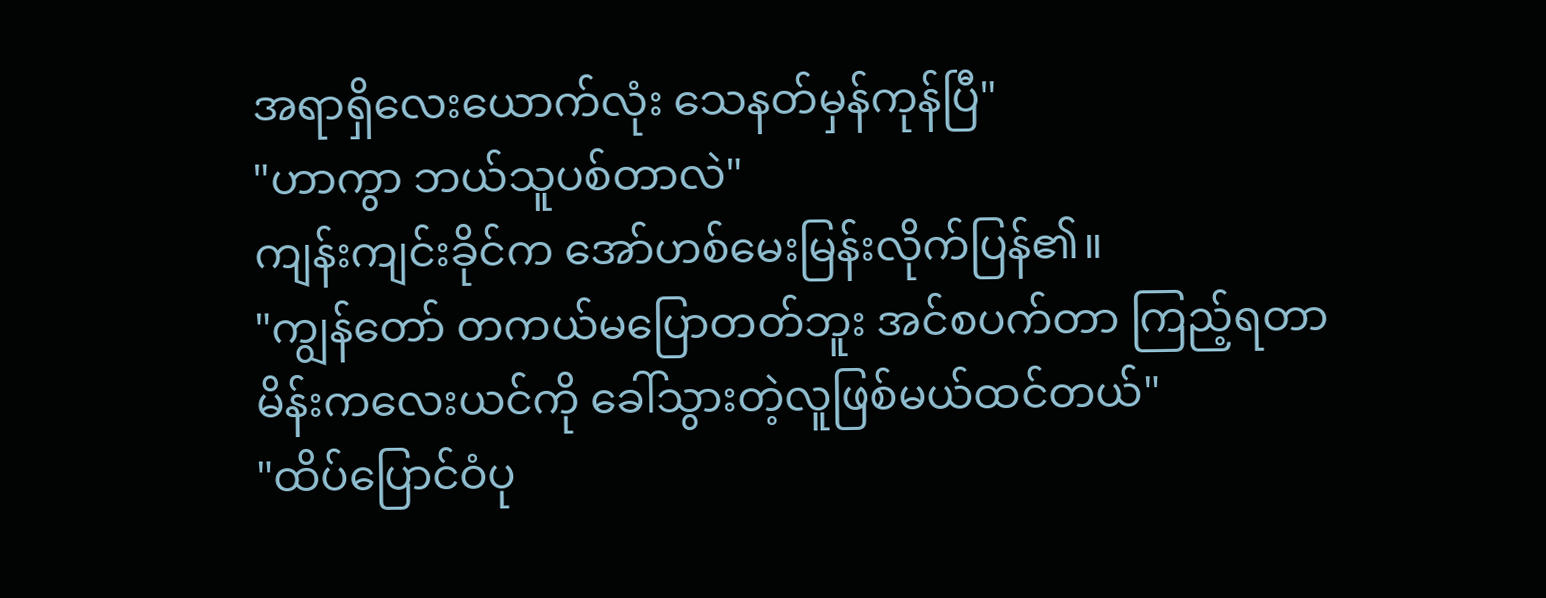အရာရှိလေးယောက်လုံး သေနတ်မှန်ကုန်ပြီ"
"ဟာကွာ ဘယ်သူပစ်တာလဲ"
ကျန်းကျင်းခိုင်က အော်ဟစ်မေးမြန်းလိုက်ပြန်၏။
"ကျွန်တော် တကယ်မပြောတတ်ဘူး အင်စပက်တာ ကြည့်ရတာ မိန်းကလေးယင်ကို ခေါ်သွားတဲ့လူဖြစ်မယ်ထင်တယ်"
"ထိပ်ပြောင်ဝံပု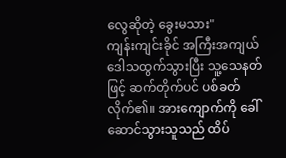လွေဆိုတဲ့ ခွေးမသား"
ကျန်းကျင်းခိုင် အကြီးအကျယ် ဒေါသထွက်သွားပြီး သူ့သေနတ်ဖြင့် ဆက်တိုက်ပင် ပစ်ခတ်လိုက်၏။ အားကျောက်ကို ခေါ်ဆောင်သွားသူသည် ထိပ်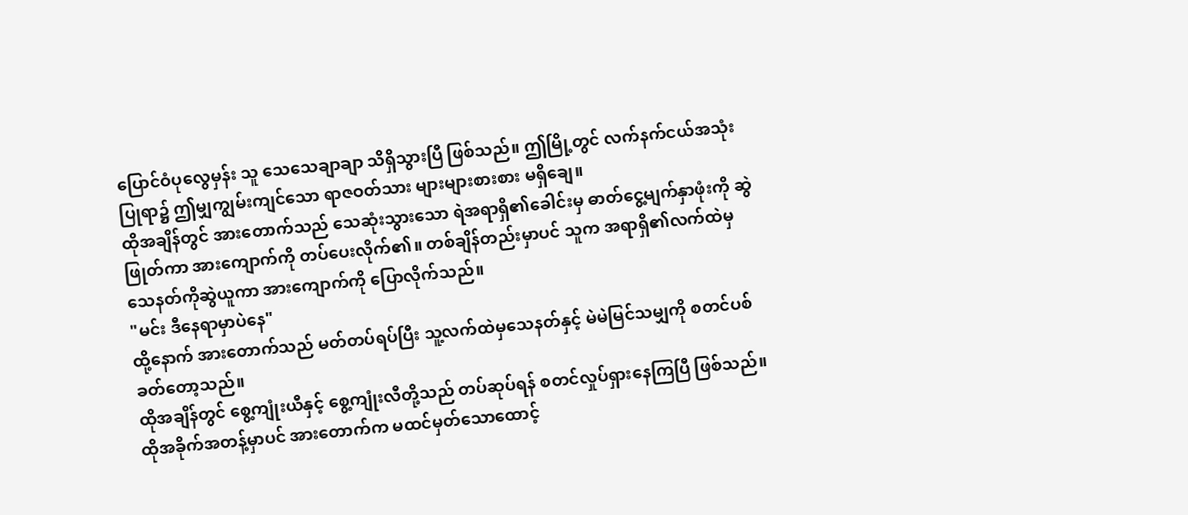ပြောင်ဝံပုလွေမှန်း သူ သေသေချာချာ သိရှိသွားပြီ ဖြစ်သည်။ ဤမြို့တွင် လက်နက်ငယ်အသုံးပြုရာ၌ ဤမျှကျွမ်းကျင်သော ရာဇဝတ်သား များများစားစား မရှိချေ။
ထိုအချိန်တွင် အားတောက်သည် သေဆုံးသွားသော ရဲအရာရှိ၏ခေါင်းမှ ဓာတ်ငွေ့မျက်နှာဖုံးကို ဆွဲဖြုတ်ကာ အားကျောက်ကို တပ်ပေးလိုက်၏။ တစ်ချိန်တည်းမှာပင် သူက အရာရှိ၏လက်ထဲမှ သေနတ်ကိုဆွဲယူကာ အားကျောက်ကို ပြောလိုက်သည်။
"မင်း ဒီနေရာမှာပဲနေ"
ထို့နောက် အားတောက်သည် မတ်တပ်ရပ်ပြီး သူ့လက်ထဲမှသေနတ်နှင့် မဲမဲမြင်သမျှကို စတင်ပစ်ခတ်တော့သည်။
ထိုအချိန်တွင် စွေ့ကျုံးယီနှင့် စွေ့ကျုံးလီတို့သည် တပ်ဆုပ်ရန် စတင်လှုပ်ရှားနေကြပြီ ဖြစ်သည်။ ထိုအခိုက်အတန့်မှာပင် အားတောက်က မထင်မှတ်သောထောင့်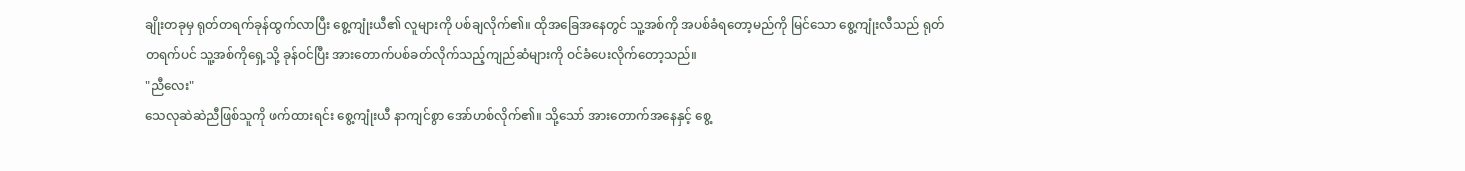ချိုးတခုမှ ရုတ်တရက်ခုန်ထွက်လာပြီး စွေ့ကျုံးယီ၏ လူများကို ပစ်ချလိုက်၏။ ထိုအခြေအနေတွင် သူ့အစ်ကို အပစ်ခံရတော့မည်ကို မြင်သော စွေ့ကျုံးလီသည် ရုတ်တရက်ပင် သူ့အစ်ကိုရှေ့သို့ ခုန်ဝင်ပြီး အားတောက်ပစ်ခတ်လိုက်သည့်ကျည်ဆံများကို ဝင်ခံပေးလိုက်တော့သည်။
"ညီလေး"
သေလုဆဲဆဲညီဖြစ်သူကို ဖက်ထားရင်း စွေ့ကျုံးယီ နာကျင်စွာ အော်ဟစ်လိုက်၏။ သို့သော် အားတောက်အနေနှင့် စွေ့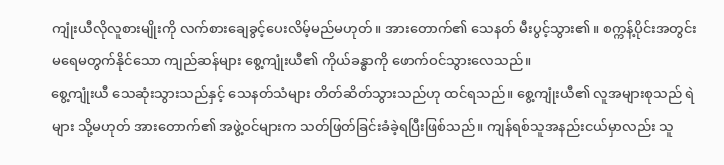ကျုံးယီလိုလူစားမျိုးကို လက်စားချေခွင့်ပေးလိမ့်မည်မဟုတ်။ အားတောက်၏ သေနတ် မီးပွင့်သွား၏။ စက္ကန့်ပိုင်းအတွင်း မရေမတွက်နိုင်သော ကျည်ဆန်များ စွေ့ကျုံးယီ၏ ကိုယ်ခန္ဓာကို ဖောက်ဝင်သွားလေသည်။
စွေ့ကျုံးယီ သေဆုံးသွားသည်နှင့် သေနတ်သံများ တိတ်ဆိတ်သွားသည်ဟု ထင်ရသည်။ စွေ့ကျုံးယီ၏ လူအများစုသည် ရဲများ သို့မဟုတ် အားတောက်၏ အဖွဲ့ဝင်များက သတ်ဖြတ်ခြင်းခံခဲ့ရပြီးဖြစ်သည်။ ကျန်ရစ်သူအနည်းငယ်မှာလည်း သူ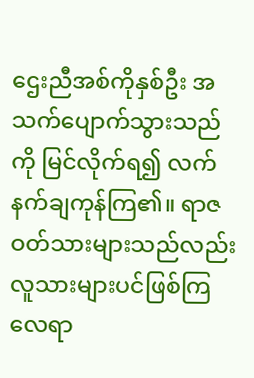ဌေးညီအစ်ကိုနှစ်ဦး အသက်ပျောက်သွားသည်ကို မြင်လိုက်ရ၍ လက်နက်ချကုန်ကြ၏။ ရာဇဝတ်သားများသည်လည်း လူသားများပင်ဖြစ်ကြလေရာ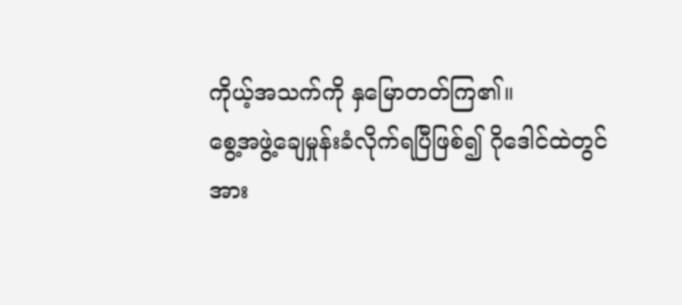ကိုယ့်အသက်ကို နှမြောတတ်ကြ၏။
စွေ့အဖွဲ့ချေမှုန်းခံလိုက်ရပြီဖြစ်၍ ဂိုဒေါင်ထဲတွင် အား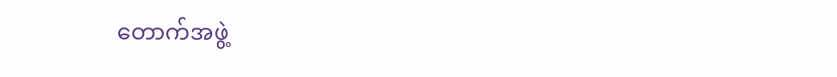တောက်အဖွဲ့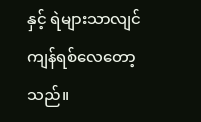နှင့် ရဲများသာလျင် ကျန်ရစ်လေတော့သည်။